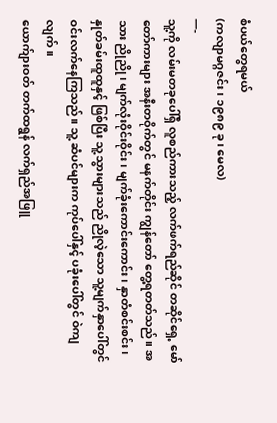စံပယ်တွေရမယ်
(ကလျာမဂ္ဂဇင်း၊ ၁၉၈၉ ခု၊ မေလ)
—-
သူ့ကို လမ်းမတခုပေါ်ရှိ လူစည်ကားသည့် လက်ဖက်ရည်ဆိုင် တဆိုင်ရှေ့ မော်တော်ကားများ အနီးတဝိုက်တွင် မနက်တိုင်း ကျွန်တော် တွေ့ရတတ်သည်။ အသား ညိုညို၊ မျက်လုံးဝိုင်းဝိုင်း၊ မျက်ခုံးကောင်းကောင်း၊ နှာတံစင်းစင်း၊ နှုတ်ခမ်းထူထူနှင့် ဖြစ်ပြီး သူ့သွားများသည် ညိုလဲ့သော သူ့မျက်နှာပေါ်တွင် ဝင်းလက်နေကြသည်။ သူ့ ဆံပင်များက ကုပ်ပေါ်နှင့် ပခုံးပေါ်တွင် ဝဲကျလျက်။
ယောက်ျားဝတ် တက်ထရွန် လက်ရှည်အဖြူ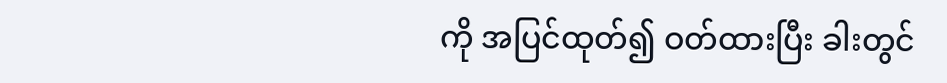ကို အပြင်ထုတ်၍ ဝတ်ထားပြီး ခါးတွင်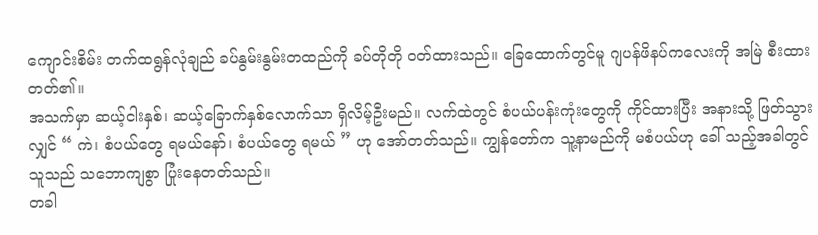ကျောင်းစိမ်း တက်ထရွန်လုံချည် ခပ်နွမ်းနွမ်းတထည်ကို ခပ်တိုတို ဝတ်ထားသည်။ ခြေထောက်တွင်မူ ဂျပန်ဖိနပ်ကလေးကို အမြဲ စီးထားတတ်၏။
အသက်မှာ ဆယ့်ငါးနှစ်၊ ဆယ့်ခြောက်နှစ်လောက်သာ ရှိလိမ့်ဦးမည်။ လက်ထဲတွင် စံပယ်ပန်းကုံးတွေကို ကိုင်ထားပြီး အနားသို့ ဖြတ်သွားလျှင် “ ကဲ၊ စံပယ်တွေ ရမယ်နော်၊ စံပယ်တွေ ရမယ် ” ဟု အော်တတ်သည်။ ကျွန်တော်က သူ့နာမည်ကို မစံပယ်ဟု ခေါ် သည့်အခါတွင် သူသည် သဘောကျစွာ ပြုံးနေတတ်သည်။
တခါ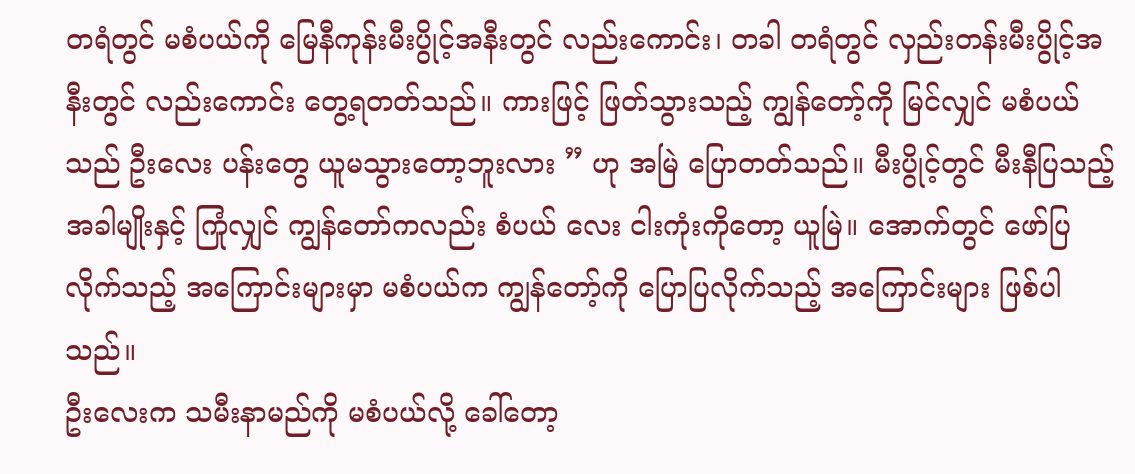တရံတွင် မစံပယ်ကို မြေနီကုန်းမီးပွိုင့်အနီးတွင် လည်းကောင်း၊ တခါ တရံတွင် လှည်းတန်းမီးပွိုင့်အနီးတွင် လည်းကောင်း တွေ့ရတတ်သည်။ ကားဖြင့် ဖြတ်သွားသည့် ကျွန်တော့်ကို မြင်လျှင် မစံပယ်သည် ဦးလေး ပန်းတွေ ယူမသွားတော့ဘူးလား ” ဟု အမြဲ ပြောတတ်သည်။ မီးပွိုင့်တွင် မီးနီပြသည့်အခါမျိုးနှင့် ကြုံလျှင် ကျွန်တော်ကလည်း စံပယ် လေး ငါးကုံးကိုတော့ ယူမြဲ။ အောက်တွင် ဖော်ပြလိုက်သည့် အကြောင်းများမှာ မစံပယ်က ကျွန်တော့်ကို ပြောပြလိုက်သည့် အကြောင်းများ ဖြစ်ပါသည်။
ဦးလေးက သမီးနာမည်ကို မစံပယ်လို့ ခေါ်တော့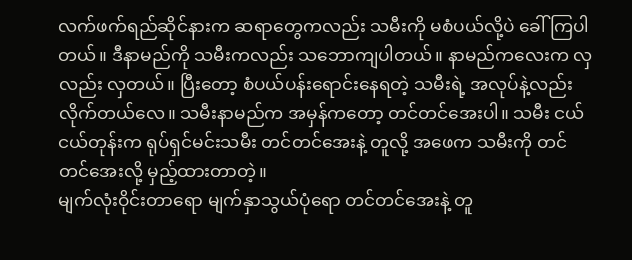လက်ဖက်ရည်ဆိုင်နားက ဆရာတွေကလည်း သမီးကို မစံပယ်လို့ပဲ ခေါ်ကြပါတယ်။ ဒီနာမည်ကို သမီးကလည်း သဘောကျပါတယ်။ နာမည်ကလေးက လှလည်း လှတယ်။ ပြီးတော့ စံပယ်ပန်းရောင်းနေရတဲ့ သမီးရဲ့ အလုပ်နဲ့လည်း လိုက်တယ်လေ။ သမီးနာမည်က အမှန်ကတော့ တင်တင်အေးပါ။ သမီး ငယ်ငယ်တုန်းက ရုပ်ရှင်မင်းသမီး တင်တင်အေးနဲ့ တူလို့ အဖေက သမီးကို တင်တင်အေးလို့ မှည့်ထားတာတဲ့။
မျက်လုံးဝိုင်းတာရော မျက်နှာသွယ်ပုံရော တင်တင်အေးနဲ့ တူ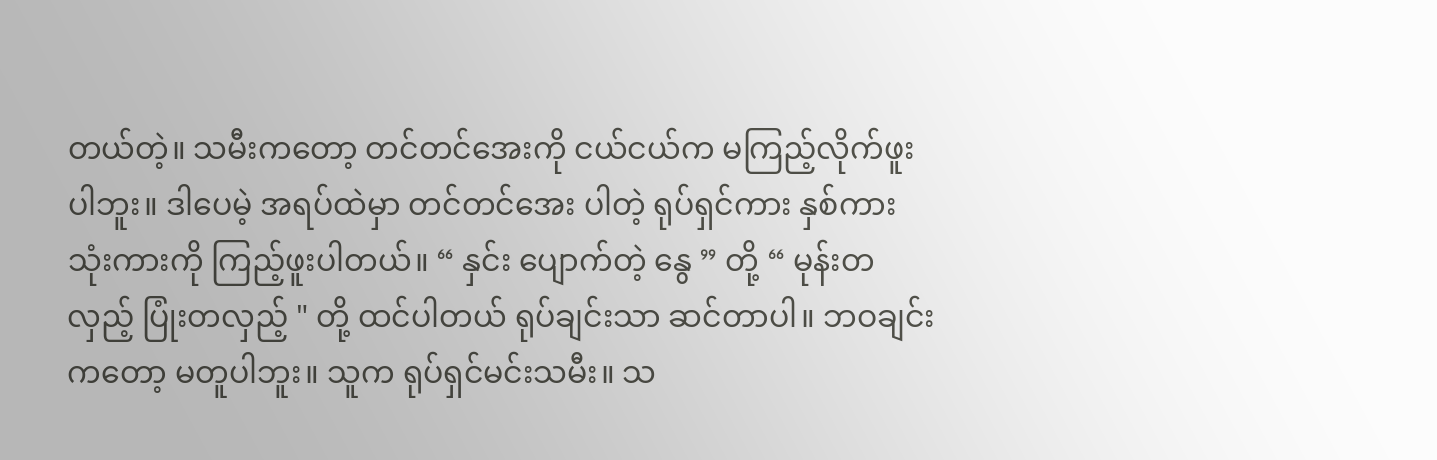တယ်တဲ့။ သမီးကတော့ တင်တင်အေးကို ငယ်ငယ်က မကြည့်လိုက်ဖူးပါဘူး။ ဒါပေမဲ့ အရပ်ထဲမှာ တင်တင်အေး ပါတဲ့ ရုပ်ရှင်ကား နှစ်ကား သုံးကားကို ကြည့်ဖူးပါတယ်။ “ နှင်း ပျောက်တဲ့ နွေ ” တို့ “ မုန်းတလှည့် ပြုံးတလှည့် " တို့ ထင်ပါတယ် ရုပ်ချင်းသာ ဆင်တာပါ။ ဘဝချင်းကတော့ မတူပါဘူး။ သူက ရုပ်ရှင်မင်းသမီး။ သ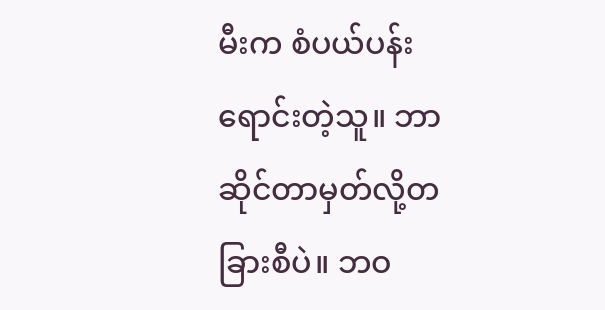မီးက စံပယ်ပန်း ရောင်းတဲ့သူ။ ဘာဆိုင်တာမှတ်လို့တခြားစီပဲ။ ဘဝ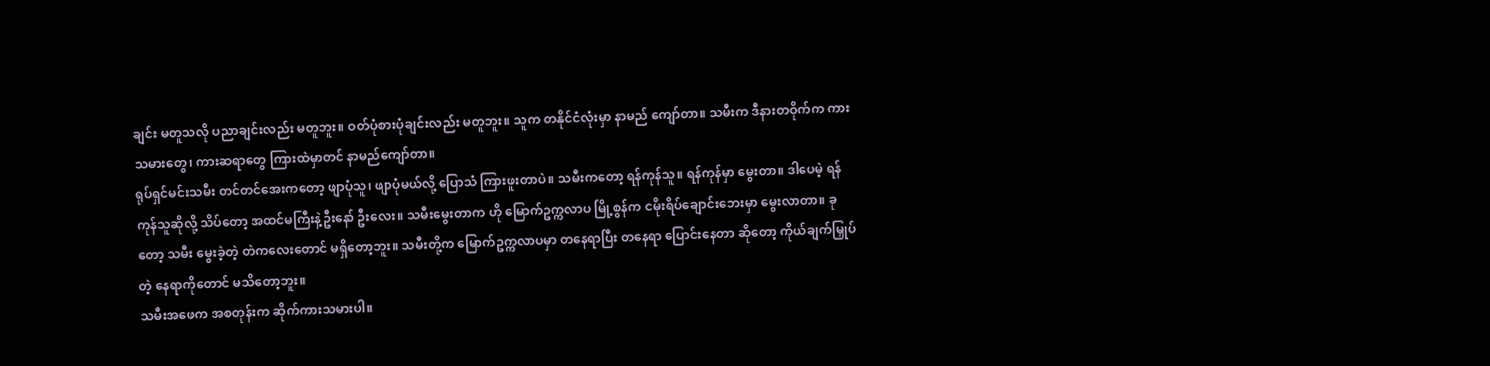ချင်း မတူသလို ပညာချင်းလည်း မတူဘူး။ ဝတ်ပုံစားပုံချင်းလည်း မတူဘူး။ သူက တနိုင်ငံလုံးမှာ နာမည် ကျော်တာ။ သမီးက ဒီနားတဝိုက်က ကားသမားတွေ၊ ကားဆရာတွေ ကြားထဲမှာတင် နာမည်ကျော်တာ။
ရုပ်ရှင်မင်းသမီး တင်တင်အေးကတော့ ဖျာပုံသူ၊ ဖျာပုံမယ်လို့ ပြောသံ ကြားဖူးတာပဲ။ သမီးကတော့ ရန်ကုန်သူ။ ရန်ကုန်မှာ မွေးတာ။ ဒါပေမဲ့ ရန်ကုန်သူဆိုလို့ သိပ်တော့ အထင်မကြီးနဲ့ဦးနော် ဦးလေး။ သမီးမွေးတာက ဟို မြောက်ဥက္ကလာပ မြို့စွန်က ငမိုးရိပ်ချောင်းဘေးမှာ မွေးလာတာ။ ခုတော့ သမီး မွေးခဲ့တဲ့ တဲကလေးတောင် မရှိတော့ဘူး။ သမီးတို့က မြောက်ဥက္ကလာပမှာ တနေရာပြီး တနေရာ ပြောင်းနေတာ ဆိုတော့ ကိုယ်ချက်မြှုပ်တဲ့ နေရာကိုတောင် မသိတော့ဘူး။
သမီးအဖေက အစတုန်းက ဆိုက်ကားသမားပါ။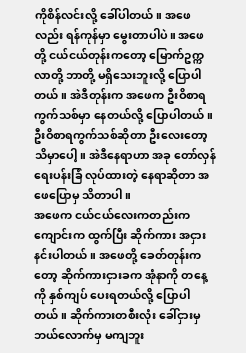ကိုစိန်လင်းလို့ ခေါ်ပါတယ်။ အဖေလည်း ရန်ကုန်မှာ မွေးတာပါပဲ။ အဖေတို့ ငယ်ငယ်တုန်းကတော့ မြောက်ဥက္ကလာတို့ ဘာတို့ မရှိသေးဘူးလို့ ပြောပါတယ်။ အဲဒီတုန်းက အဖေက ဦးဝိစာရ ကွက်သစ်မှာ နေတယ်လို့ ပြောပါတယ်။ ဦးဝိစာရကွက်သစ်ဆိုတာ ဦးလေးတော့ သိမှာပေါ့။ အဲဒီနေရာဟာ အခု တော်လှန်ရေးပန်းခြံ လုပ်ထားတဲ့ နေရာဆိုတာ အဖေပြောမှ သိတာပါ။
အဖေက ငယ်ငယ်လေးကတည်းက ကျောင်းက ထွက်ပြီး ဆိုက်ကား အငှား နင်းပါတယ်။ အဖေတို့ ခေတ်တုန်းကတော့ ဆိုက်ကားငှားခက အုံနာကို တနေ့ ကို နှစ်ကျပ် ပေးရတယ်လို့ ပြောပါတယ်။ ဆိုက်ကားတစီးလုံး ခေါ်ငှားမှ ဘယ်လောက်မှ မကျဘူး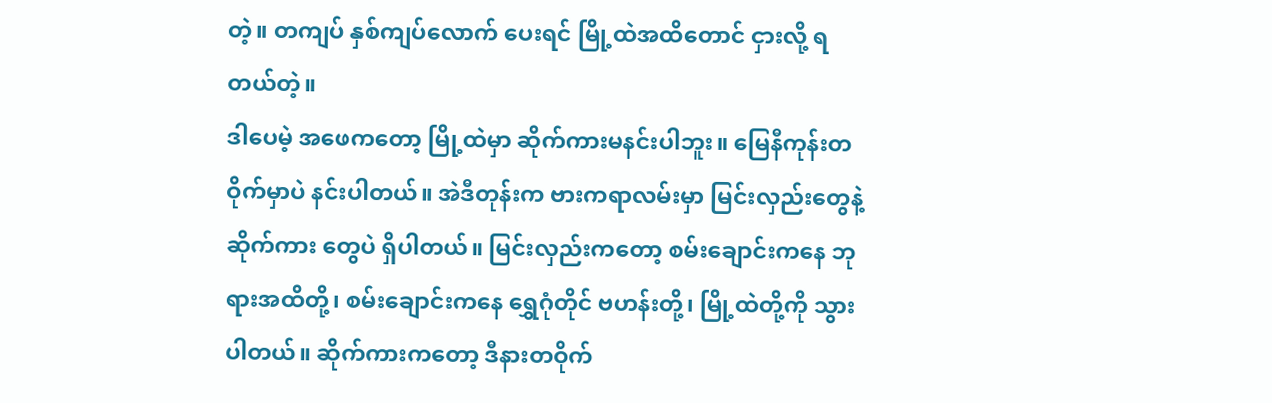တဲ့။ တကျပ် နှစ်ကျပ်လောက် ပေးရင် မြို့ထဲအထိတောင် ငှားလို့ ရတယ်တဲ့။
ဒါပေမဲ့ အဖေကတော့ မြို့ထဲမှာ ဆိုက်ကားမနင်းပါဘူး။ မြေနီကုန်းတဝိုက်မှာပဲ နင်းပါတယ်။ အဲဒီတုန်းက ဗားကရာလမ်းမှာ မြင်းလှည်းတွေနဲ့ ဆိုက်ကား တွေပဲ ရှိပါတယ်။ မြင်းလှည်းကတော့ စမ်းချောင်းကနေ ဘုရားအထိတို့၊ စမ်းချောင်းကနေ ရွှေဂုံတိုင် ဗဟန်းတို့၊ မြို့ထဲတို့ကို သွားပါတယ်။ ဆိုက်ကားကတော့ ဒီနားတဝိုက်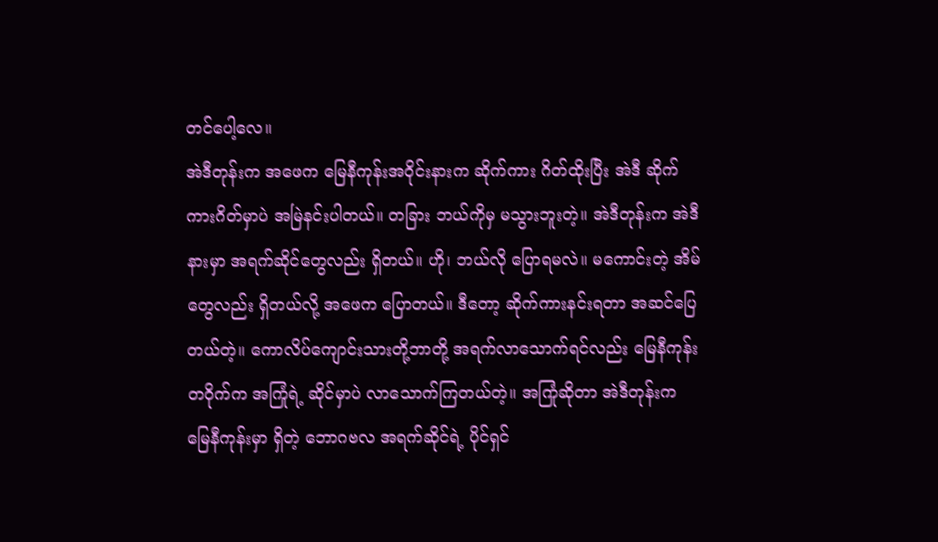တင်ပေါ့လေ။
အဲဒီတုန်းက အဖေက မြေနီကုန်းအဝိုင်းနားက ဆိုက်ကား ဂိတ်ထိုးပြီး အဲဒီ ဆိုက်ကားဂိတ်မှာပဲ အမြဲနင်းပါတယ်။ တခြား ဘယ်ကိုမှ မသွားဘူးတဲ့။ အဲဒီတုန်းက အဲဒီနားမှာ အရက်ဆိုင်တွေလည်း ရှိတယ်။ ဟို၊ ဘယ်လို ပြောရမလဲ။ မကောင်းတဲ့ အိမ်တွေလည်း ရှိတယ်လို့ အဖေက ပြောတယ်။ ဒီတော့ ဆိုက်ကားနင်းရတာ အဆင်ပြေတယ်တဲ့။ ကောလိပ်ကျောင်းသားတို့ဘာတို့ အရက်လာသောက်ရင်လည်း မြေနီကုန်းတဝိုက်က အကြုံရဲ့ ဆိုင်မှာပဲ လာသောက်ကြတယ်တဲ့။ အကြုံဆိုတာ အဲဒီတုန်းက မြေနီကုန်းမှာ ရှိတဲ့ ဘောဂဗလ အရက်ဆိုင်ရဲ့ ပိုင်ရှင်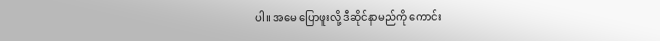ပါ။ အမေ ပြောဖူးလို့ ဒီဆိုင်နာမည်ကို ကောင်း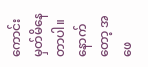ကောင်း မှတ်မိနေတာပါ။
နောက်တော့ အဖေ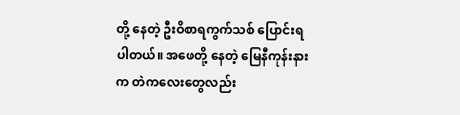တို့ နေတဲ့ ဦးဝိစာရကွက်သစ် ပြောင်းရပါတယ်။ အဖေတို့ နေတဲ့ မြေနီကုန်းနားက တဲကလေးတွေလည်း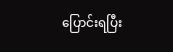ပြောင်းရပြီး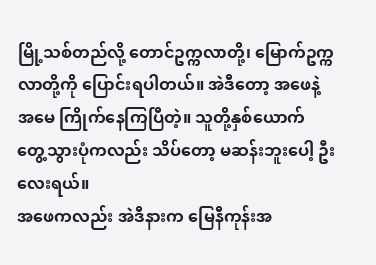မြို့သစ်တည်လို့ တောင်ဥက္ကလာတို့၊ မြောက်ဥက္ကလာတို့ကို ပြောင်းရပါတယ်။ အဲဒီတော့ အဖေနဲ့ အမေ ကြိုက်နေကြပြီတဲ့။ သူတို့နှစ်ယောက် တွေ့သွားပုံကလည်း သိပ်တော့ မဆန်းဘူးပေါ့ ဦးလေးရယ်။
အဖေကလည်း အဲဒီနားက မြေနီကုန်းအ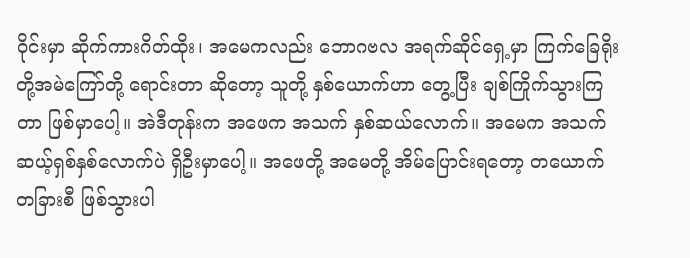ဝိုင်းမှာ ဆိုက်ကားဂိတ်ထိုး၊ အမေကလည်း ဘောဂဗလ အရက်ဆိုင်ရှေ့မှာ ကြက်ခြေရိုးတို့အမဲကြော်တို့ ရောင်းတာ ဆိုတော့ သူတို့ နှစ်ယောက်ဟာ တွေ့ပြီး ချစ်ကြိုက်သွားကြတာ ဖြစ်မှာပေါ့။ အဲဒီတုန်းက အဖေက အသက် နှစ်ဆယ်လောက်။ အမေက အသက် ဆယ့်ရှစ်နှစ်လောက်ပဲ ရှိဦးမှာပေါ့။ အဖေတို့ အမေတို့ အိမ်ပြောင်းရတော့ တယောက် တခြားစီ ဖြစ်သွားပါ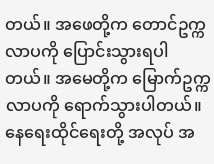တယ်။ အဖေတို့က တောင်ဥက္ကလာပကို ပြောင်းသွားရပါတယ်။ အမေတို့က မြောက်ဥက္ကလာပကို ရောက်သွားပါတယ်။ နေရေးထိုင်ရေးတို့ အလုပ် အ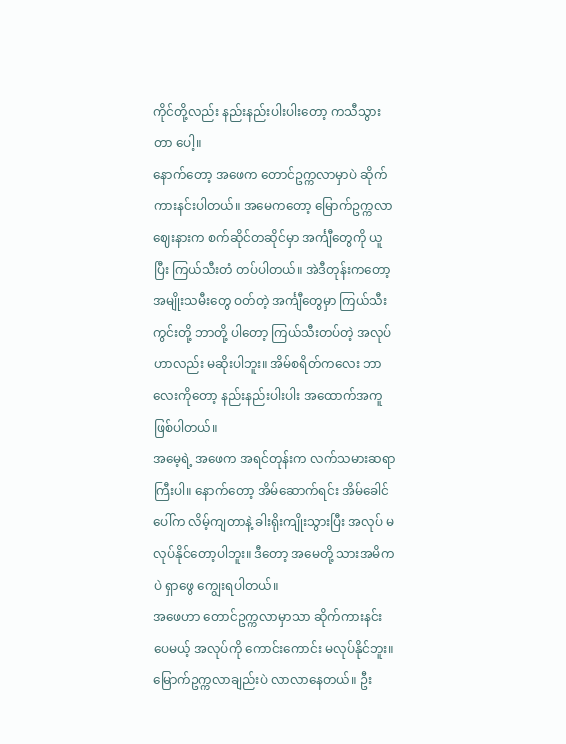ကိုင်တို့လည်း နည်းနည်းပါးပါးတော့ ကသီသွားတာ ပေါ့။
နောက်တော့ အဖေက တောင်ဥက္ကလာမှာပဲ ဆိုက်ကားနင်းပါတယ်။ အမေကတော့ မြောက်ဥက္ကလာဈေးနားက စက်ဆိုင်တဆိုင်မှာ အင်္ကျီတွေကို ယူပြီး ကြယ်သီးတံ တပ်ပါတယ်။ အဲဒီတုန်းကတော့ အမျိုးသမီးတွေ ဝတ်တဲ့ အင်္ကျီတွေမှာ ကြယ်သီးကွင်းတို့ ဘာတို့ ပါတော့ ကြယ်သီးတပ်တဲ့ အလုပ်ဟာလည်း မဆိုးပါဘူး။ အိမ်စရိတ်ကလေး ဘာလေးကိုတော့ နည်းနည်းပါးပါး အထောက်အကူ ဖြစ်ပါတယ်။
အမေ့ရဲ့ အဖေက အရင်တုန်းက လက်သမားဆရာကြီးပါ။ နောက်တော့ အိမ်ဆောက်ရင်း အိမ်ခေါင်ပေါ်က လိမ့်ကျတာနဲ့ ခါးရိုးကျိုးသွားပြီး အလုပ် မလုပ်နိုင်တော့ပါဘူး။ ဒီတော့ အမေတို့ သားအမိကပဲ ရှာဖွေ ကျွေးရပါတယ်။
အဖေဟာ တောင်ဥက္ကလာမှာသာ ဆိုက်ကားနင်းပေမယ့် အလုပ်ကို ကောင်းကောင်း မလုပ်နိုင်ဘူး။ မြောက်ဥက္ကလာချည်းပဲ လာလာနေတယ်။ ဦး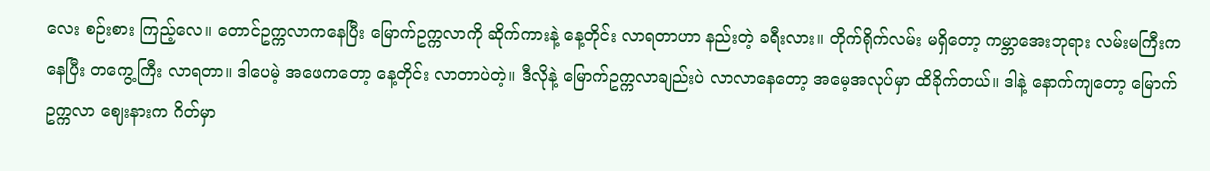လေး စဉ်းစား ကြည့်လေ။ တောင်ဥက္ကလာကနေပြီး မြောက်ဥက္ကလာကို ဆိုက်ကားနဲ့ နေ့တိုင်း လာရတာဟာ နည်းတဲ့ ခရီးလား။ တိုက်ရိုက်လမ်း မရှိတော့ ကမ္ဘာအေးဘုရား လမ်းမကြီးက နေပြီး တကွေ့ကြီး လာရတာ။ ဒါပေမဲ့ အဖေကတော့ နေ့တိုင်း လာတာပဲတဲ့။ ဒီလိုနဲ့ မြောက်ဥက္ကလာချည်းပဲ လာလာနေတော့ အမေ့အလုပ်မှာ ထိခိုက်တယ်။ ဒါနဲ့ နောက်ကျတော့ မြောက်ဥက္ကလာ ဈေးနားက ဂိတ်မှာ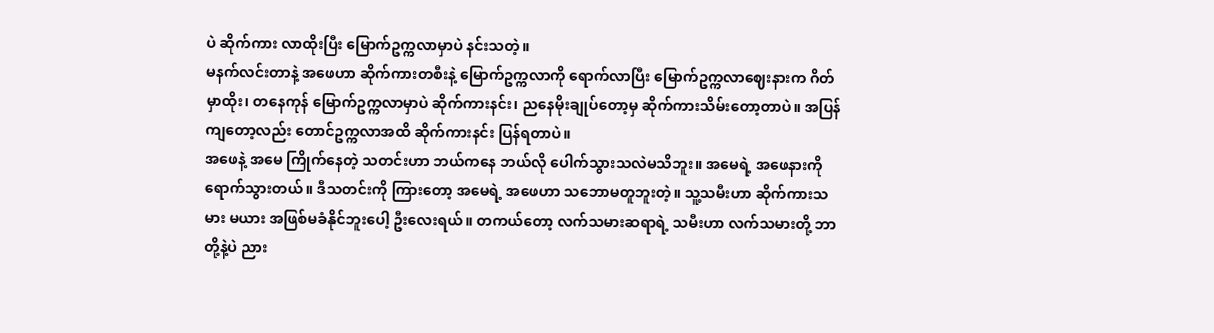ပဲ ဆိုက်ကား လာထိုးပြီး မြောက်ဥက္ကလာမှာပဲ နင်းသတဲ့။
မနက်လင်းတာနဲ့ အဖေဟာ ဆိုက်ကားတစီးနဲ့ မြောက်ဥက္ကလာကို ရောက်လာပြီး မြောက်ဥက္ကလာဈေးနားက ဂိတ်မှာထိုး၊ တနေကုန် မြောက်ဥက္ကလာမှာပဲ ဆိုက်ကားနင်း၊ ညနေမိုးချုပ်တော့မှ ဆိုက်ကားသိမ်းတော့တာပဲ။ အပြန်ကျတော့လည်း တောင်ဥက္ကလာအထိ ဆိုက်ကားနင်း ပြန်ရတာပဲ။
အဖေနဲ့ အမေ ကြိုက်နေတဲ့ သတင်းဟာ ဘယ်ကနေ ဘယ်လို ပေါက်သွားသလဲမသိဘူး။ အမေရဲ့ အဖေနားကို ရောက်သွားတယ်။ ဒီသတင်းကို ကြားတော့ အမေရဲ့ အဖေဟာ သဘောမတူဘူးတဲ့။ သူ့သမီးဟာ ဆိုက်ကားသမား မယား အဖြစ်မခံနိုင်ဘူးပေါ့ ဦးလေးရယ်။ တကယ်တော့ လက်သမားဆရာရဲ့ သမီးဟာ လက်သမားတို့ ဘာတို့နဲ့ပဲ ညား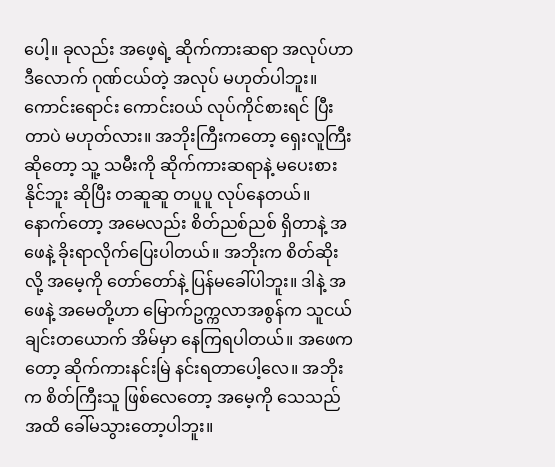ပေါ့။ ခုလည်း အဖေ့ရဲ့ ဆိုက်ကားဆရာ အလုပ်ဟာ ဒီလောက် ဂုဏ်ငယ်တဲ့ အလုပ် မဟုတ်ပါဘူး။ ကောင်းရောင်း ကောင်းဝယ် လုပ်ကိုင်စားရင် ပြီးတာပဲ မဟုတ်လား။ အဘိုးကြီးကတော့ ရှေးလူကြီး ဆိုတော့ သူ့ သမီးကို ဆိုက်ကားဆရာနဲ့ မပေးစားနိုင်ဘူး ဆိုပြီး တဆူဆူ တပူပူ လုပ်နေတယ်။ နောက်တော့ အမေလည်း စိတ်ညစ်ညစ် ရှိတာနဲ့ အဖေနဲ့ ခိုးရာလိုက်ပြေးပါတယ်။ အဘိုးက စိတ်ဆိုးလို့ အမေ့ကို တော်တော်နဲ့ ပြန်မခေါ်ပါဘူး။ ဒါနဲ့ အဖေနဲ့ အမေတို့ဟာ မြောက်ဥက္ကလာအစွန်က သူငယ်ချင်းတယောက် အိမ်မှာ နေကြရပါတယ်။ အဖေကတော့ ဆိုက်ကားနင်းမြဲ နင်းရတာပေါ့လေ။ အဘိုးက စိတ်ကြီးသူ ဖြစ်လေတော့ အမေ့ကို သေသည်အထိ ခေါ်မသွားတော့ပါဘူး။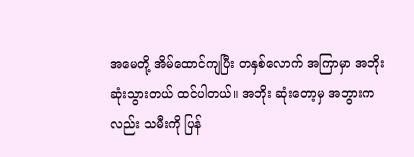အမေတို့ အိမ်ထောင်ကျပြီး တနှစ်လောက် အကြာမှာ အဘိုး ဆုံးသွားတယ် ထင်ပါတယ်။ အဘိုး ဆုံးတော့မှ အဘွားကလည်း သမီးကို ပြန်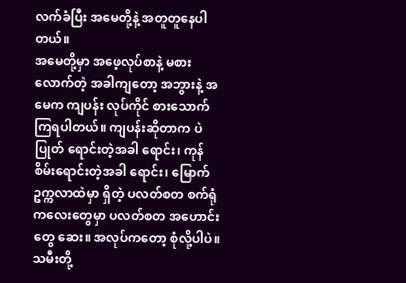လက်ခံပြီး အမေတို့နဲ့ အတူတူနေပါတယ်။
အမေတို့မှာ အဖေ့လုပ်စာနဲ့ မစားလောက်တဲ့ အခါကျတော့ အဘွားနဲ့ အမေက ကျပန်း လုပ်ကိုင် စားသောက်ကြရပါတယ်။ ကျပန်းဆိုတာက ပဲပြုတ် ရောင်းတဲ့အခါ ရောင်း၊ ကုန်စိမ်းရောင်းတဲ့အခါ ရောင်း၊ မြောက်ဥက္ကလာထဲမှာ ရှိတဲ့ ပလတ်စတ စက်ရုံကလေးတွေမှာ ပလတ်စတ အဟောင်းတွေ ဆေး။ အလုပ်ကတော့ စုံလို့ပါပဲ။ သမီးတို့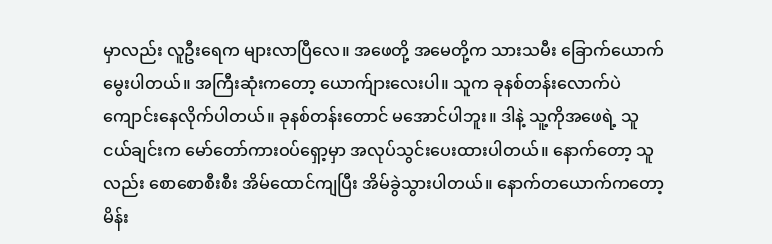မှာလည်း လူဦးရေက များလာပြီလေ။ အဖေတို့ အမေတို့က သားသမီး ခြောက်ယောက် မွေးပါတယ်။ အကြီးဆုံးကတော့ ယောက်ျားလေးပါ။ သူက ခုနစ်တန်းလောက်ပဲ ကျောင်းနေလိုက်ပါတယ်။ ခုနစ်တန်းတောင် မအောင်ပါဘူး။ ဒါနဲ့ သူ့ကိုအဖေရဲ့ သူငယ်ချင်းက မော်တော်ကားဝပ်ရှော့မှာ အလုပ်သွင်းပေးထားပါတယ်။ နောက်တော့ သူလည်း စောစောစီးစီး အိမ်ထောင်ကျပြီး အိမ်ခွဲသွားပါတယ်။ နောက်တယောက်ကတော့ မိန်း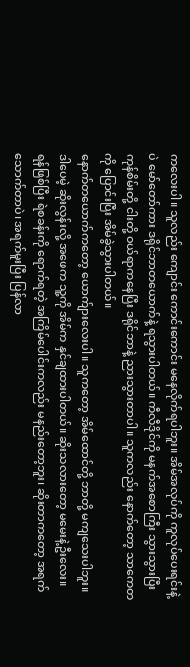ကလေးပါ။ သူလည်း ကျောင်း ကောင်းကောင်း မနေလိုက်ရပါဘူး။ အိမ်အလုပ်ကို ကူလုပ်ပေးရင်းနဲ့ပဲ မော်တော်ကား ဒရိုင်ဘာတယောက်နဲ့ ရသွားပါတယ်။ ကီလီဒိုင်ကို မနက်အစောကြီး သွားသွားပြီး ကုန်စိမ်းတို့ ငါးတို့ ဝယ်ရာကနေပြီး ဒရိုင်ဘာနဲ့ ညားသွားတာပါ။ သူကလည်း နောက်တော့ သာကေတကို ပြောင်းပြီး အိမ်ခွဲသွားပါတယ်။
နောက်တယောက်ကတော့ ယောက်ျားလေးပါ။ သူကတော့ အိမ်ထောင်တို့ ဘာတို့ မကျသေးပါဘူး။ ဒါပေမဲ့ ဆိုးလွန်းလို့ အဖေက သူ့ကို အိမ်က နှင်ချထားပါတယ်။ ဆိုးသလားတော့ မမေးနဲ့ဦးလေး။ ရန်ဖြစ်ပြီး ရဲစခန်းကို ရောက်ရတဲ့ အကြိမ်ပေါင်းကလည်း မနည်းတော့ဘူး၊ ဆိုးတာကတော့ အရက်သောက်တာပဲ၊ အရက်မူးပြီး ပြန်လာ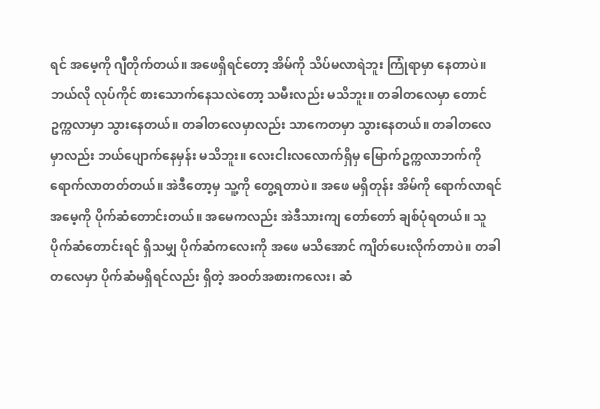ရင် အမေ့ကို ဂျီတိုက်တယ်။ အဖေရှိရင်တော့ အိမ်ကို သိပ်မလာရဲဘူး ကြုံရာမှာ နေတာပဲ။ ဘယ်လို လုပ်ကိုင် စားသောက်နေသလဲတော့ သမီးလည်း မသိဘူး။ တခါတလေမှာ တောင်ဥက္ကလာမှာ သွားနေတယ်။ တခါတလေမှာလည်း သာကေတမှာ သွားနေတယ်။ တခါတလေမှာလည်း ဘယ်ပျောက်နေမှန်း မသိဘူး။ လေးငါးလလောက်ရှိမှ မြောက်ဥက္ကလာဘက်ကို ရောက်လာတတ်တယ်။ အဲဒီတော့မှ သူ့ကို တွေ့ရတာပဲ။ အဖေ မရှိတုန်း အိမ်ကို ရောက်လာရင် အမေ့ကို ပိုက်ဆံတောင်းတယ်။ အမေကလည်း အဲဒီသားကျ တော်တော် ချစ်ပုံရတယ်။ သူ ပိုက်ဆံတောင်းရင် ရှိသမျှ ပိုက်ဆံကလေးကို အဖေ မသိအောင် ကျိတ်ပေးလိုက်တာပဲ။ တခါတလေမှာ ပိုက်ဆံမရှိရင်လည်း ရှိတဲ့ အဝတ်အစားကလေး၊ ဆံ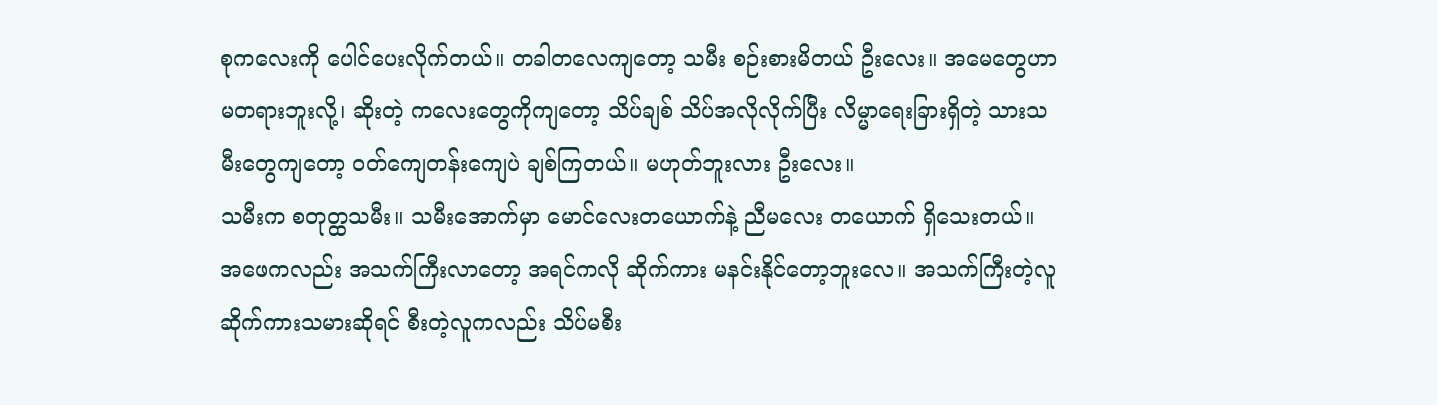စုကလေးကို ပေါင်ပေးလိုက်တယ်။ တခါတလေကျတော့ သမီး စဉ်းစားမိတယ် ဦးလေး။ အမေတွေဟာ မတရားဘူးလို့၊ ဆိုးတဲ့ ကလေးတွေကိုကျတော့ သိပ်ချစ် သိပ်အလိုလိုက်ပြီး လိမ္မာရေးခြားရှိတဲ့ သားသမီးတွေကျတော့ ဝတ်ကျေတန်းကျေပဲ ချစ်ကြတယ်။ မဟုတ်ဘူးလား ဦးလေး။
သမီးက စတုတ္ထသမီး။ သမီးအောက်မှာ မောင်လေးတယောက်နဲ့ ညီမလေး တယောက် ရှိသေးတယ်။ အဖေကလည်း အသက်ကြီးလာတော့ အရင်ကလို ဆိုက်ကား မနင်းနိုင်တော့ဘူးလေ။ အသက်ကြီးတဲ့လူ ဆိုက်ကားသမားဆိုရင် စီးတဲ့လူကလည်း သိပ်မစီး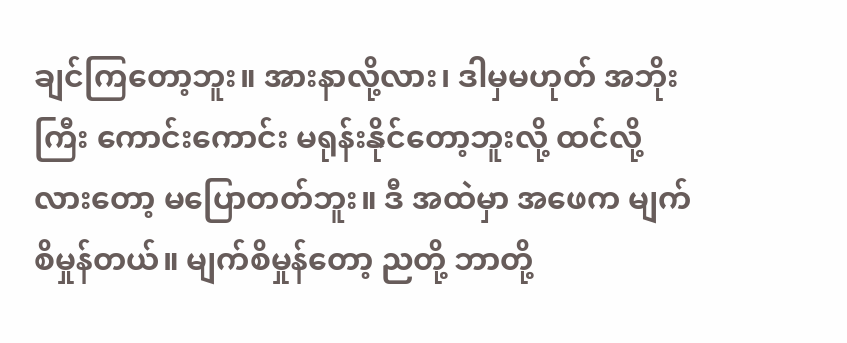ချင်ကြတော့ဘူး။ အားနာလို့လား၊ ဒါမှမဟုတ် အဘိုးကြီး ကောင်းကောင်း မရုန်းနိုင်တော့ဘူးလို့ ထင်လို့လားတော့ မပြောတတ်ဘူး။ ဒီ အထဲမှာ အဖေက မျက်စိမှုန်တယ်။ မျက်စိမှုန်တော့ ညတို့ ဘာတို့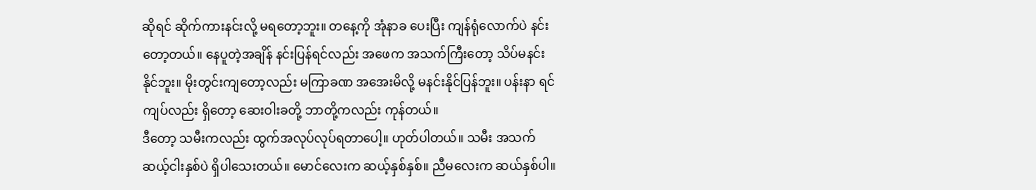ဆိုရင် ဆိုက်ကားနင်းလို့ မရတော့ဘူး။ တနေ့ကို အုံနာခ ပေးပြီး ကျန်ရုံလောက်ပဲ နင်းတော့တယ်။ နေပူတဲ့အချိန် နင်းပြန်ရင်လည်း အဖေက အသက်ကြီးတော့ သိပ်မနင်းနိုင်ဘူး။ မိုးတွင်းကျတော့လည်း မကြာခဏ အအေးမိလို့ မနင်းနိုင်ပြန်ဘူး။ ပန်းနာ ရင်ကျပ်လည်း ရှိတော့ ဆေးဝါးခတို့ ဘာတို့ကလည်း ကုန်တယ်။
ဒီတော့ သမီးကလည်း ထွက်အလုပ်လုပ်ရတာပေါ့။ ဟုတ်ပါတယ်။ သမီး အသက် ဆယ့်ငါးနှစ်ပဲ ရှိပါသေးတယ်။ မောင်လေးက ဆယ့်နှစ်နှစ်။ ညီမလေးက ဆယ်နှစ်ပါ။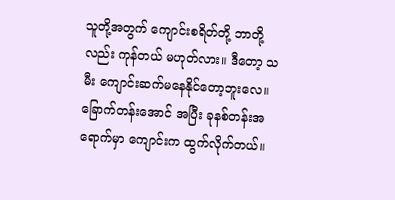သူတို့အတွက် ကျောင်းစရိတ်တို့ ဘာတို့လည်း ကုန်တယ် မဟုတ်လား။ ဒီတော့ သမီး ကျောင်းဆက်မနေနိုင်တော့ဘူးလေ။ ခြောက်တန်းအောင် အပြီး ခုနစ်တန်းအရောက်မှာ ကျောင်းက ထွက်လိုက်တယ်။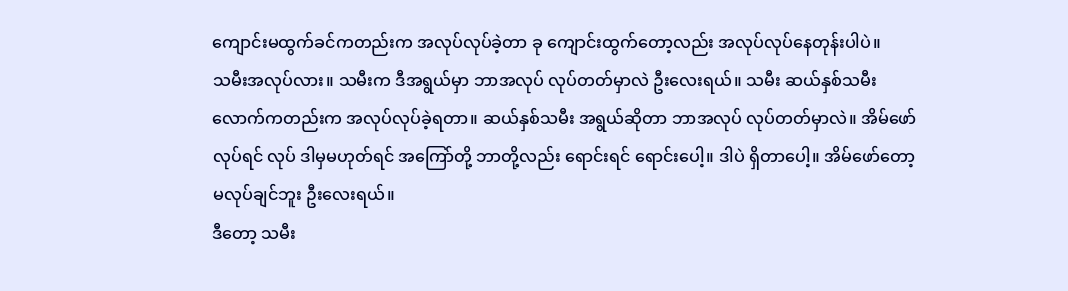ကျောင်းမထွက်ခင်ကတည်းက အလုပ်လုပ်ခဲ့တာ ခု ကျောင်းထွက်တော့လည်း အလုပ်လုပ်နေတုန်းပါပဲ။
သမီးအလုပ်လား။ သမီးက ဒီအရွယ်မှာ ဘာအလုပ် လုပ်တတ်မှာလဲ ဦးလေးရယ်။ သမီး ဆယ်နှစ်သမီးလောက်ကတည်းက အလုပ်လုပ်ခဲ့ရတာ။ ဆယ်နှစ်သမီး အရွယ်ဆိုတာ ဘာအလုပ် လုပ်တတ်မှာလဲ။ အိမ်ဖော် လုပ်ရင် လုပ် ဒါမှမဟုတ်ရင် အကြော်တို့ ဘာတို့လည်း ရောင်းရင် ရောင်းပေါ့။ ဒါပဲ ရှိတာပေါ့။ အိမ်ဖော်တော့ မလုပ်ချင်ဘူး ဦးလေးရယ်။
ဒီတော့ သမီး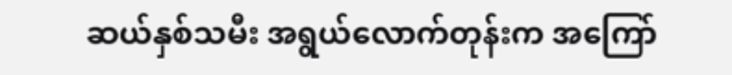ဆယ်နှစ်သမီး အရွယ်လောက်တုန်းက အကြော်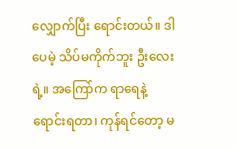လျှောက်ပြီး ရောင်းတယ်။ ဒါပေမဲ့ သိပ်မကိုက်ဘူး ဦးလေးရဲ့။ အကြော်က ရာရေနဲ့ ရောင်းရတာ၊ ကုန်ရင်တော့ မ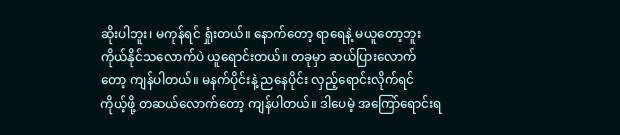ဆိုးပါဘူး၊ မကုန်ရင် ရှုံးတယ်။ နောက်တော့ ရာရေနဲ့ မယူတော့ဘူး ကိုယ်နိုင်သလောက်ပဲ ယူရောင်းတယ်။ တခုမှာ ဆယ်ပြားလောက်တော့ ကျန်ပါတယ်။ မနက်ပိုင်းနဲ့ ညနေပိုင်း လှည့်ရောင်းလိုက်ရင် ကိုယ့်ဖို့ တဆယ်လောက်တော့ ကျန်ပါတယ်။ ဒါပေမဲ့ အကြော်ရောင်းရ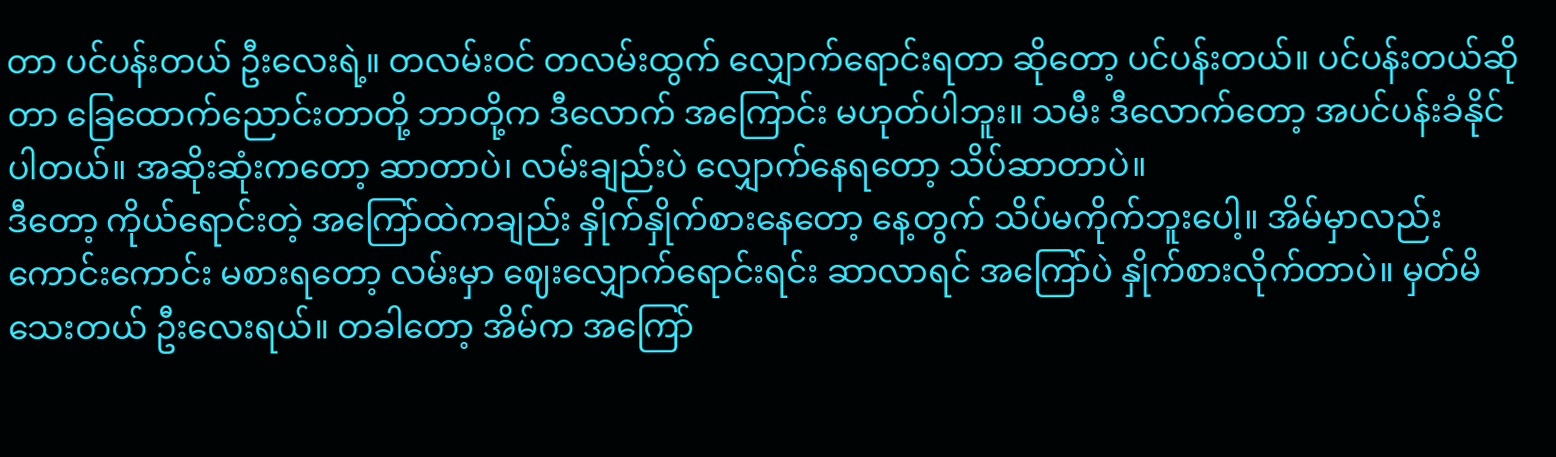တာ ပင်ပန်းတယ် ဦးလေးရဲ့။ တလမ်းဝင် တလမ်းထွက် လျှောက်ရောင်းရတာ ဆိုတော့ ပင်ပန်းတယ်။ ပင်ပန်းတယ်ဆိုတာ ခြေထောက်ညောင်းတာတို့ ဘာတို့က ဒီလောက် အကြောင်း မဟုတ်ပါဘူး။ သမီး ဒီလောက်တော့ အပင်ပန်းခံနိုင်ပါတယ်။ အဆိုးဆုံးကတော့ ဆာတာပဲ၊ လမ်းချည်းပဲ လျှောက်နေရတော့ သိပ်ဆာတာပဲ။
ဒီတော့ ကိုယ်ရောင်းတဲ့ အကြော်ထဲကချည်း နှိုက်နှိုက်စားနေတော့ နေ့တွက် သိပ်မကိုက်ဘူးပေါ့။ အိမ်မှာလည်း ကောင်းကောင်း မစားရတော့ လမ်းမှာ ဈေးလျှောက်ရောင်းရင်း ဆာလာရင် အကြော်ပဲ နှိုက်စားလိုက်တာပဲ။ မှတ်မိသေးတယ် ဦးလေးရယ်။ တခါတော့ အိမ်က အကြော်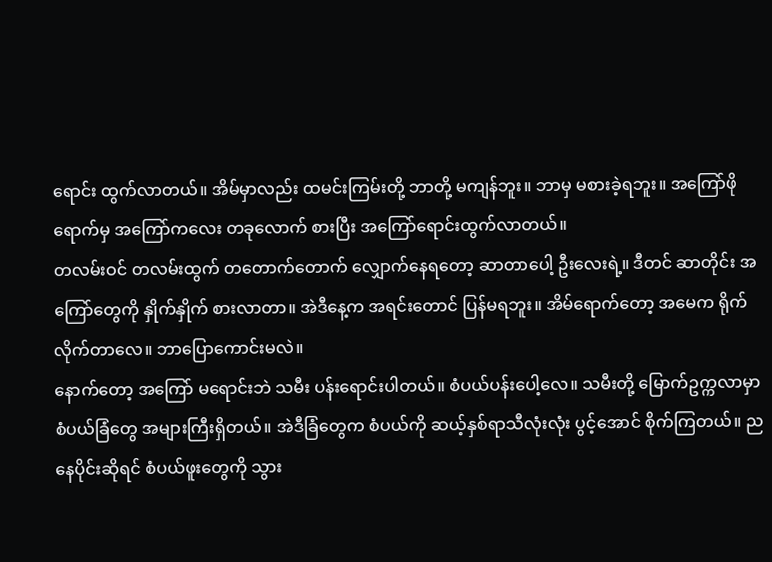ရောင်း ထွက်လာတယ်။ အိမ်မှာလည်း ထမင်းကြမ်းတို့ ဘာတို့ မကျန်ဘူး။ ဘာမှ မစားခဲ့ရဘူး။ အကြော်ဖိုရောက်မှ အကြော်ကလေး တခုလောက် စားပြီး အကြော်ရောင်းထွက်လာတယ်။
တလမ်းဝင် တလမ်းထွက် တတောက်တောက် လျှောက်နေရတော့ ဆာတာပေါ့ ဦးလေးရဲ့။ ဒီတင် ဆာတိုင်း အကြော်တွေကို နှိုက်နှိုက် စားလာတာ။ အဲဒီနေ့က အရင်းတောင် ပြန်မရဘူး။ အိမ်ရောက်တော့ အမေက ရိုက်လိုက်တာလေ။ ဘာပြောကောင်းမလဲ။
နောက်တော့ အကြော် မရောင်းဘဲ သမီး ပန်းရောင်းပါတယ်။ စံပယ်ပန်းပေါ့လေ။ သမီးတို့ မြောက်ဥက္ကလာမှာ စံပယ်ခြံတွေ အများကြီးရှိတယ်။ အဲဒီခြံတွေက စံပယ်ကို ဆယ့်နှစ်ရာသီလုံးလုံး ပွင့်အောင် စိုက်ကြတယ်။ ညနေပိုင်းဆိုရင် စံပယ်ဖူးတွေကို သွား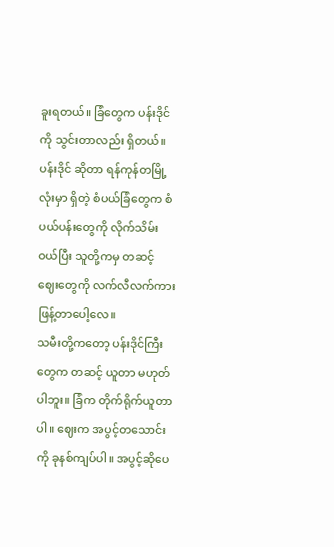ခူးရတယ်။ ခြံတွေက ပန်းဒိုင်ကို သွင်းတာလည်း ရှိတယ်။ ပန်းဒိုင် ဆိုတာ ရန်ကုန်တမြို့လုံးမှာ ရှိတဲ့ စံပယ်ခြံတွေက စံပယ်ပန်းတွေကို လိုက်သိမ်း ဝယ်ပြီး သူတို့ကမှ တဆင့် ဈေးတွေကို လက်လီလက်ကား ဖြန့်တာပေါ့လေ။
သမီးတို့ကတော့ ပန်းဒိုင်ကြီးတွေက တဆင့် ယူတာ မဟုတ်ပါဘူး။ ခြံက တိုက်ရိုက်ယူတာပါ။ ဈေးက အပွင့်တသောင်းကို ခုနစ်ကျပ်ပါ။ အပွင့်ဆိုပေ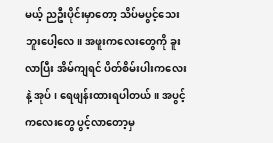မယ့် ညဦးပိုင်းမှာတော့ သိပ်မပွင့်သေးဘူးပေါ့လေ။ အဖူးကလေးတွေကို ခူးလာပြီး အိမ်ကျရင် ပိတ်စိမ်းပါးကလေးနဲ့ အုပ်၊ ရေဖျန်းထားရပါတယ်။ အပွင့်ကလေးတွေ ပွင့်လာတော့မှ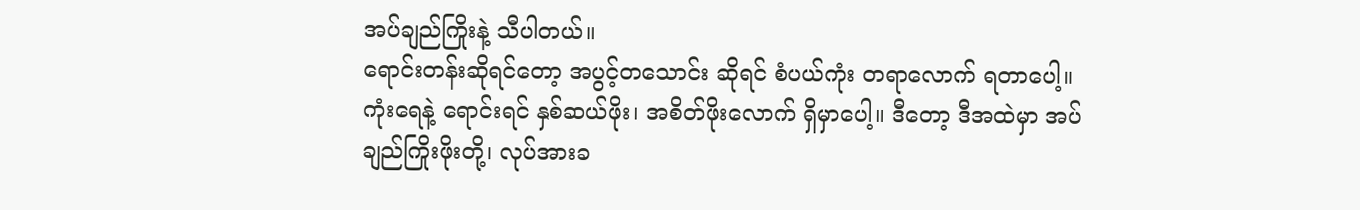အပ်ချည်ကြိုးနဲ့ သီပါတယ်။
ရောင်းတန်းဆိုရင်တော့ အပွင့်တသောင်း ဆိုရင် စံပယ်ကုံး တရာလောက် ရတာပေါ့။ ကုံးရေနဲ့ ရောင်းရင် နှစ်ဆယ်ဖိုး၊ အစိတ်ဖိုးလောက် ရှိမှာပေါ့။ ဒီတော့ ဒီအထဲမှာ အပ်ချည်ကြိုးဖိုးတို့၊ လုပ်အားခ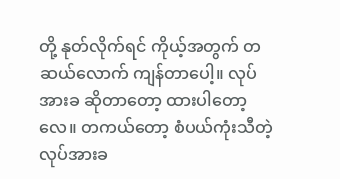တို့ နုတ်လိုက်ရင် ကိုယ့်အတွက် တဆယ်လောက် ကျန်တာပေါ့။ လုပ်အားခ ဆိုတာတော့ ထားပါတော့လေ။ တကယ်တော့ စံပယ်ကုံးသီတဲ့ လုပ်အားခ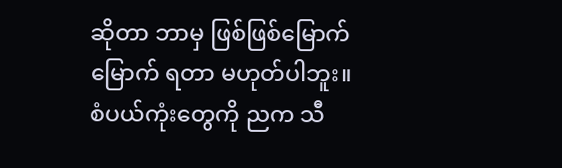ဆိုတာ ဘာမှ ဖြစ်ဖြစ်မြောက်မြောက် ရတာ မဟုတ်ပါဘူး။
စံပယ်ကုံးတွေကို ညက သီ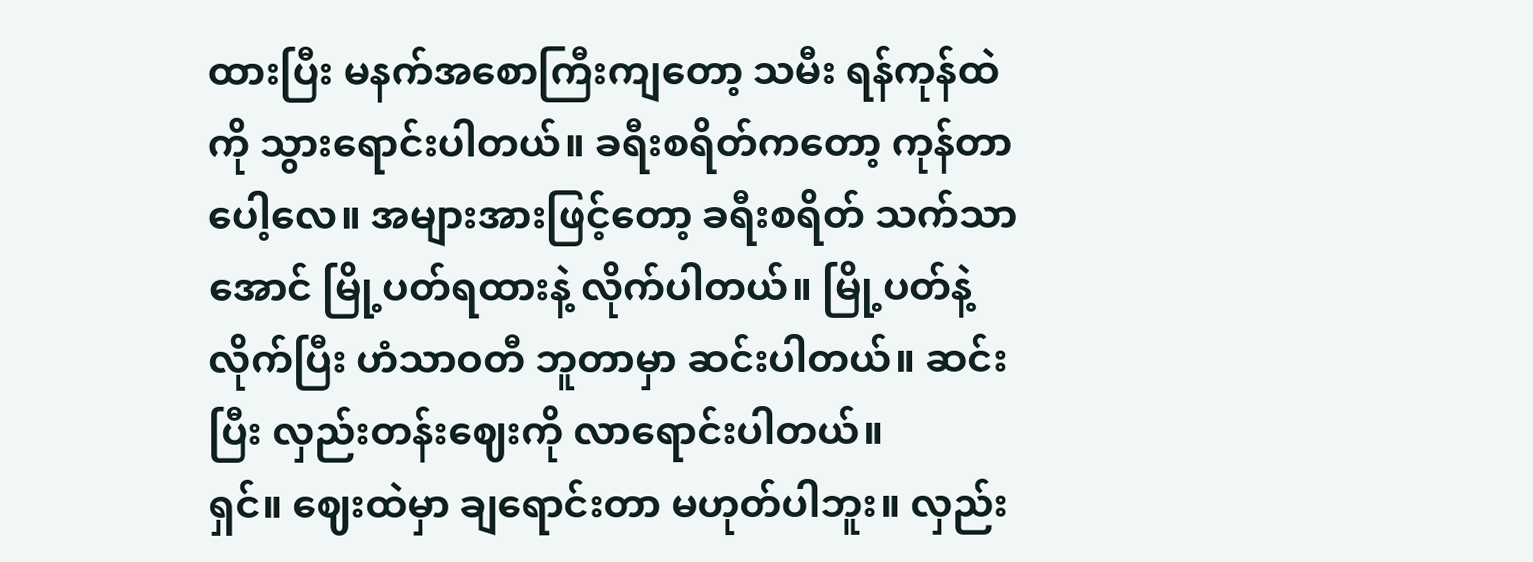ထားပြီး မနက်အစောကြီးကျတော့ သမီး ရန်ကုန်ထဲကို သွားရောင်းပါတယ်။ ခရီးစရိတ်ကတော့ ကုန်တာပေါ့လေ။ အများအားဖြင့်တော့ ခရီးစရိတ် သက်သာအောင် မြို့ပတ်ရထားနဲ့ လိုက်ပါတယ်။ မြို့ပတ်နဲ့ လိုက်ပြီး ဟံသာဝတီ ဘူတာမှာ ဆင်းပါတယ်။ ဆင်းပြီး လှည်းတန်းဈေးကို လာရောင်းပါတယ်။
ရှင်။ ဈေးထဲမှာ ချရောင်းတာ မဟုတ်ပါဘူး။ လှည်း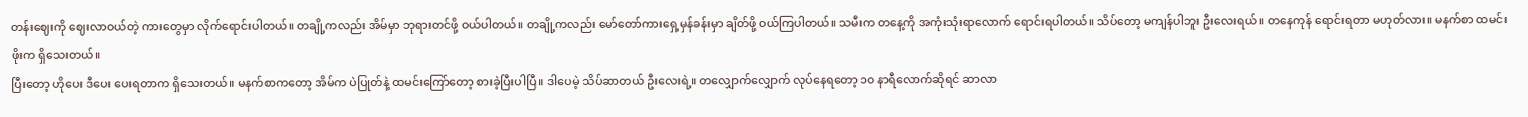တန်းဈေးကို ဈေးလာဝယ်တဲ့ ကားတွေမှာ လိုက်ရောင်းပါတယ်။ တချို့ကလည်း အိမ်မှာ ဘုရားတင်ဖို့ ဝယ်ပါတယ်။ တချို့ကလည်း မော်တော်ကားရှေ့မှန်ခန်းမှာ ချိတ်ဖို့ ဝယ်ကြပါတယ်။ သမီးက တနေ့ကို အကုံးသုံးရာလောက် ရောင်းရပါတယ်။ သိပ်တော့ မကျန်ပါဘူး ဦးလေးရယ်။ တနေကုန် ရောင်းရတာ မဟုတ်လား။ မနက်စာ ထမင်းဖိုးက ရှိသေးတယ်။
ပြီးတော့ ဟိုပေး ဒီပေး ပေးရတာက ရှိသေးတယ်။ မနက်စာကတော့ အိမ်က ပဲပြုတ်နဲ့ ထမင်းကြော်တော့ စားခဲ့ပြီးပါပြီ။ ဒါပေမဲ့ သိပ်ဆာတယ် ဦးလေးရဲ့။ တလျှောက်လျှောက် လုပ်နေရတော့ ၁၀ နာရီလောက်ဆိုရင် ဆာလာ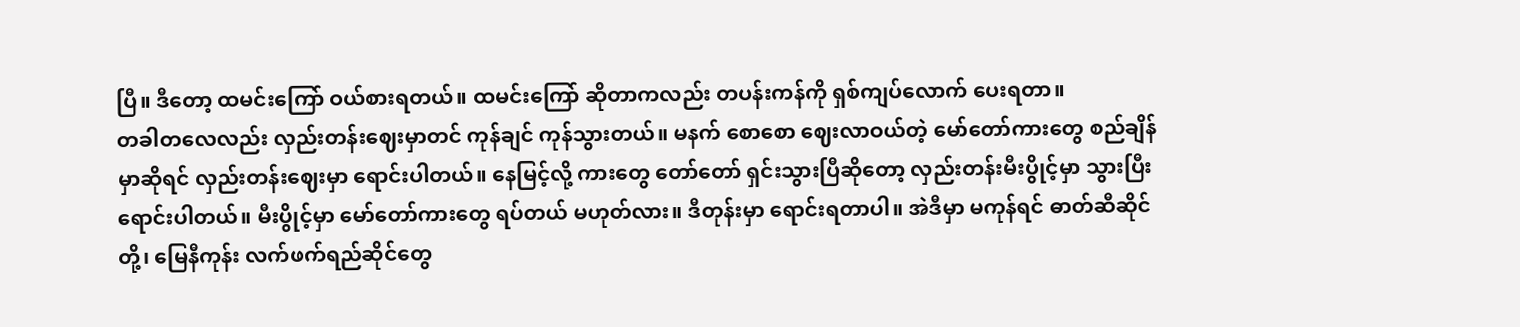ပြီ။ ဒီတော့ ထမင်းကြော် ဝယ်စားရတယ်။ ထမင်းကြော် ဆိုတာကလည်း တပန်းကန်ကို ရှစ်ကျပ်လောက် ပေးရတာ။
တခါတလေလည်း လှည်းတန်းဈေးမှာတင် ကုန်ချင် ကုန်သွားတယ်။ မနက် စောစော ဈေးလာဝယ်တဲ့ မော်တော်ကားတွေ စည်ချိန်မှာဆိုရင် လှည်းတန်းဈေးမှာ ရောင်းပါတယ်။ နေမြင့်လို့ ကားတွေ တော်တော် ရှင်းသွားပြီဆိုတော့ လှည်းတန်းမီးပွိုင့်မှာ သွားပြီး ရောင်းပါတယ်။ မီးပွိုင့်မှာ မော်တော်ကားတွေ ရပ်တယ် မဟုတ်လား။ ဒီတုန်းမှာ ရောင်းရတာပါ။ အဲဒီမှာ မကုန်ရင် ဓာတ်ဆီဆိုင်တို့၊ မြေနီကုန်း လက်ဖက်ရည်ဆိုင်တွေ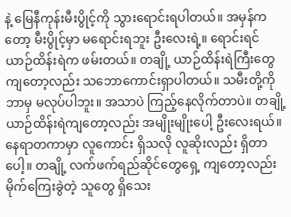နဲ့ မြေနီကုန်းမီးပွိုင့်ကို သွားရောင်းရပါတယ်။ အမှန်ကတော့ မီးပွိုင့်မှာ မရောင်းရဘူး ဦးလေးရဲ့။ ရောင်းရင် ယာဉ်ထိန်းရဲက ဖမ်းတယ်။ တချို့ ယာဉ်ထိန်းရဲကြီးတွေကျတော့လည်း သဘောကောင်းရှာပါတယ်။ သမီးတို့ကို ဘာမှ မလုပ်ပါဘူး။ အသာပဲ ကြည့်နေလိုက်တာပဲ။ တချို့ ယာဉ်ထိန်းရဲကျတော့လည်း အမျိုးမျိုးပေါ့ ဦးလေးရယ်။ နေရာတကာမှာ လူကောင်း ရှိသလို လူဆိုးလည်း ရှိတာပေါ့။ တချို့ လက်ဖက်ရည်ဆိုင်တွေရှေ့ ကျတော့လည်း မိုက်ကြေးခွဲတဲ့ သူတွေ ရှိသေး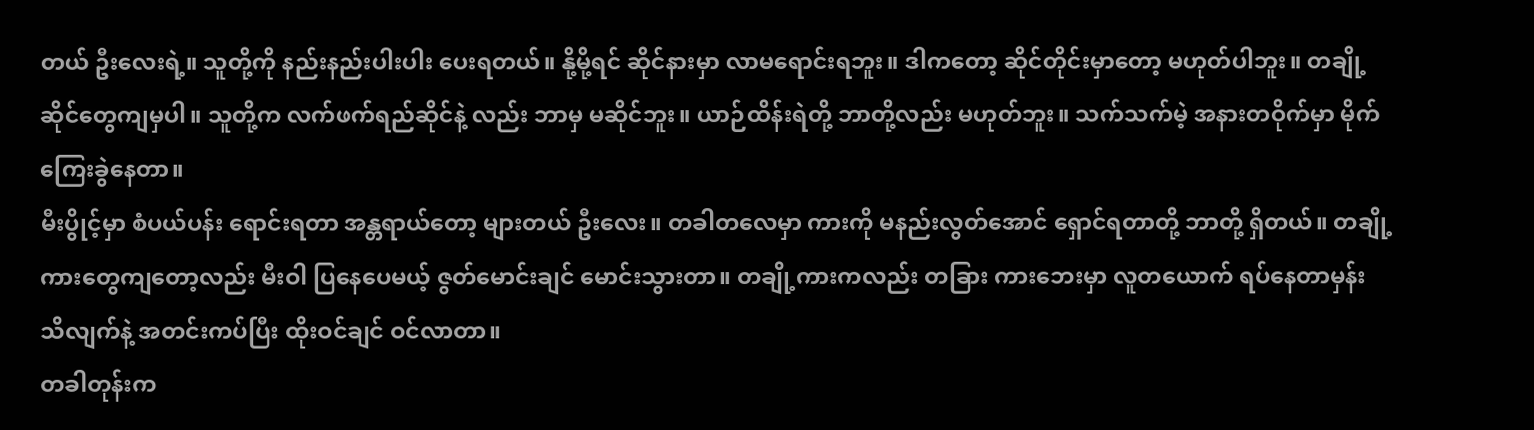တယ် ဦးလေးရဲ့။ သူတို့ကို နည်းနည်းပါးပါး ပေးရတယ်။ နို့မို့ရင် ဆိုင်နားမှာ လာမရောင်းရဘူး။ ဒါကတော့ ဆိုင်တိုင်းမှာတော့ မဟုတ်ပါဘူး။ တချို့ ဆိုင်တွေကျမှပါ။ သူတို့က လက်ဖက်ရည်ဆိုင်နဲ့ လည်း ဘာမှ မဆိုင်ဘူး။ ယာဉ်ထိန်းရဲတို့ ဘာတို့လည်း မဟုတ်ဘူး။ သက်သက်မဲ့ အနားတဝိုက်မှာ မိုက်ကြေးခွဲနေတာ။
မီးပွိုင့်မှာ စံပယ်ပန်း ရောင်းရတာ အန္တရာယ်တော့ များတယ် ဦးလေး။ တခါတလေမှာ ကားကို မနည်းလွတ်အောင် ရှောင်ရတာတို့ ဘာတို့ ရှိတယ်။ တချို့ကားတွေကျတော့လည်း မီးဝါ ပြနေပေမယ့် ဇွတ်မောင်းချင် မောင်းသွားတာ။ တချို့ကားကလည်း တခြား ကားဘေးမှာ လူတယောက် ရပ်နေတာမှန်း သိလျက်နဲ့ အတင်းကပ်ပြီး ထိုးဝင်ချင် ဝင်လာတာ။
တခါတုန်းက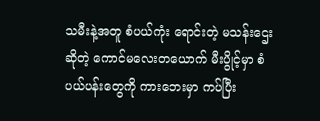သမီးနဲ့အတူ စံပယ်ကုံး ရောင်းတဲ့ မသန်းဌေး ဆိုတဲ့ ကောင်မလေးတယောက် မီးပွိုင့်မှာ စံပယ်ပန်းတွေကို ကားဘေးမှာ ကပ်ပြီး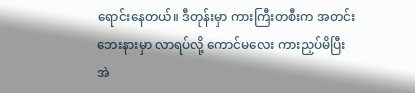ရောင်းနေတယ်။ ဒီတုန်းမှာ ကားကြီးတစီးက အတင်း ဘေးနားမှာ လာရပ်လို့ ကောင်မလေး ကားညှပ်မိပြီး အဲ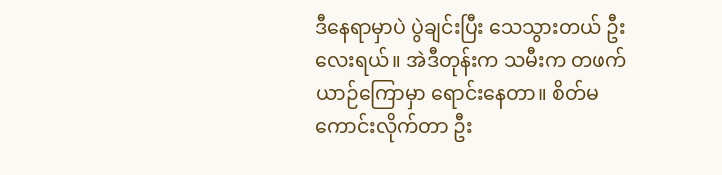ဒီနေရာမှာပဲ ပွဲချင်းပြီး သေသွားတယ် ဦးလေးရယ်။ အဲဒီတုန်းက သမီးက တဖက် ယာဉ်ကြောမှာ ရောင်းနေတာ။ စိတ်မကောင်းလိုက်တာ ဦး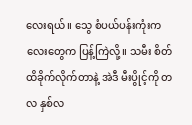လေးရယ်။ သွေ စံပယ်ပန်းကုံးကလေးတွေက ပြန့်ကြဲလို့။ သမီး စိတ်ထိခိုက်လိုက်တာနဲ့ အဲဒီ မီးပွိုင့်ကို တလ နှစ်လ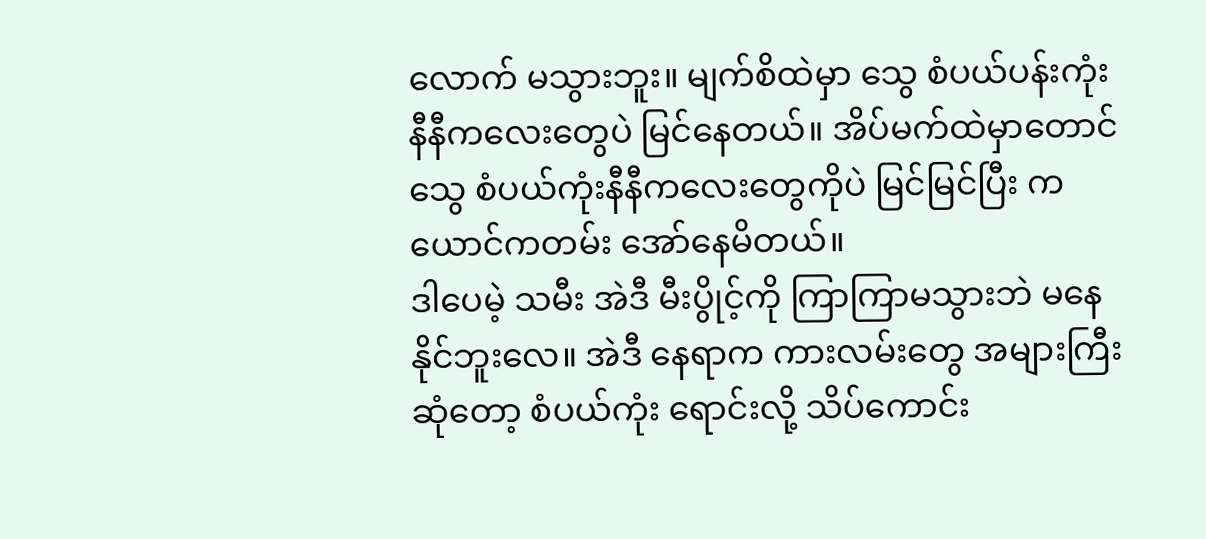လောက် မသွားဘူး။ မျက်စိထဲမှာ သွေ စံပယ်ပန်းကုံး နီနီကလေးတွေပဲ မြင်နေတယ်။ အိပ်မက်ထဲမှာတောင် သွေ စံပယ်ကုံးနီနီကလေးတွေကိုပဲ မြင်မြင်ပြီး ကယောင်ကတမ်း အော်နေမိတယ်။
ဒါပေမဲ့ သမီး အဲဒီ မီးပွိုင့်ကို ကြာကြာမသွားဘဲ မနေနိုင်ဘူးလေ။ အဲဒီ နေရာက ကားလမ်းတွေ အများကြီး ဆုံတော့ စံပယ်ကုံး ရောင်းလို့ သိပ်ကောင်း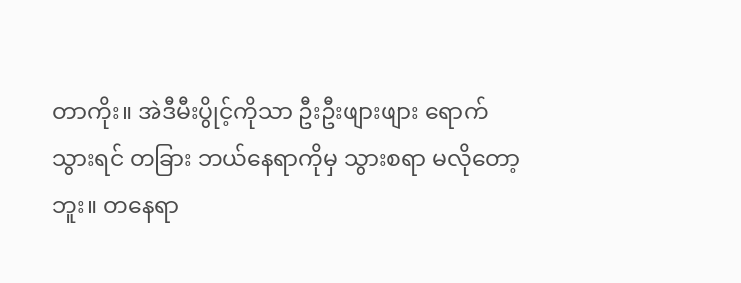တာကိုး။ အဲဒီမီးပွိုင့်ကိုသာ ဦးဦးဖျားဖျား ရောက်သွားရင် တခြား ဘယ်နေရာကိုမှ သွားစရာ မလိုတော့ဘူး။ တနေရာ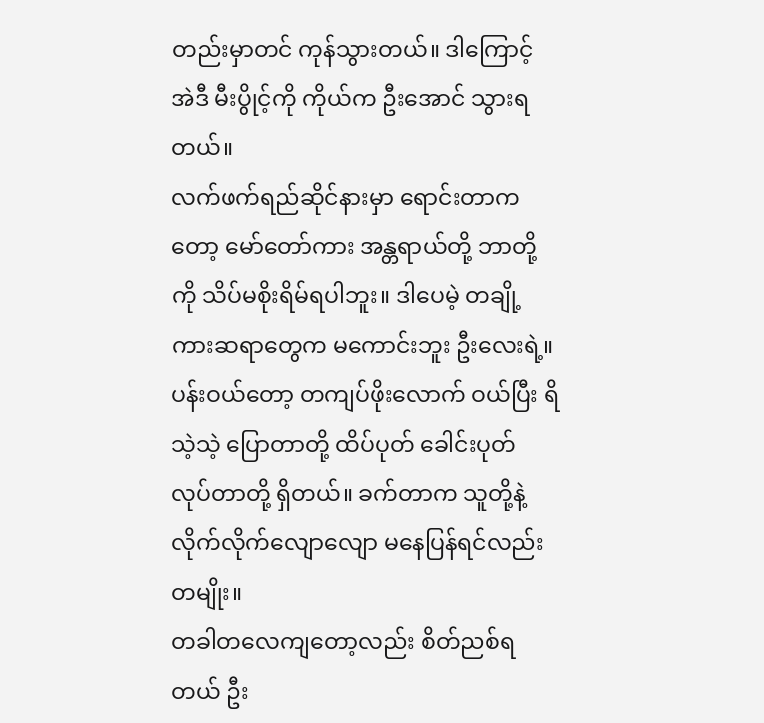တည်းမှာတင် ကုန်သွားတယ်။ ဒါကြောင့် အဲဒီ မီးပွိုင့်ကို ကိုယ်က ဦးအောင် သွားရတယ်။
လက်ဖက်ရည်ဆိုင်နားမှာ ရောင်းတာကတော့ မော်တော်ကား အန္တရာယ်တို့ ဘာတို့ကို သိပ်မစိုးရိမ်ရပါဘူး။ ဒါပေမဲ့ တချို့ ကားဆရာတွေက မကောင်းဘူး ဦးလေးရဲ့။ ပန်းဝယ်တော့ တကျပ်ဖိုးလောက် ဝယ်ပြီး ရိသဲ့သဲ့ ပြောတာတို့ ထိပ်ပုတ် ခေါင်းပုတ် လုပ်တာတို့ ရှိတယ်။ ခက်တာက သူတို့နဲ့ လိုက်လိုက်လျောလျော မနေပြန်ရင်လည်း တမျိုး။
တခါတလေကျတော့လည်း စိတ်ညစ်ရတယ် ဦး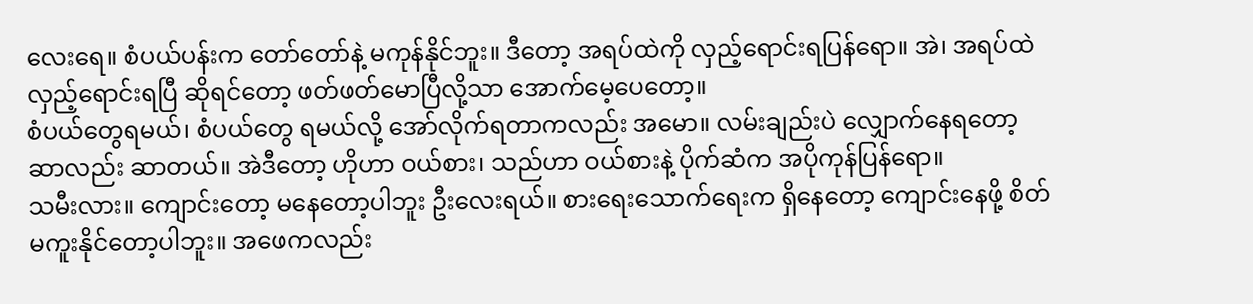လေးရေ။ စံပယ်ပန်းက တော်တော်နဲ့ မကုန်နိုင်ဘူး။ ဒီတော့ အရပ်ထဲကို လှည့်ရောင်းရပြန်ရော။ အဲ၊ အရပ်ထဲ လှည့်ရောင်းရပြီ ဆိုရင်တော့ ဖတ်ဖတ်မောပြီလို့သာ အောက်မေ့ပေတော့။
စံပယ်တွေရမယ်၊ စံပယ်တွေ ရမယ်လို့ အော်လိုက်ရတာကလည်း အမော။ လမ်းချည်းပဲ လျှောက်နေရတော့ ဆာလည်း ဆာတယ်။ အဲဒီတော့ ဟိုဟာ ဝယ်စား၊ သည်ဟာ ဝယ်စားနဲ့ ပိုက်ဆံက အပိုကုန်ပြန်ရော။
သမီးလား။ ကျောင်းတော့ မနေတော့ပါဘူး ဦးလေးရယ်။ စားရေးသောက်ရေးက ရှိနေတော့ ကျောင်းနေဖို့ စိတ်မကူးနိုင်တော့ပါဘူး။ အဖေကလည်း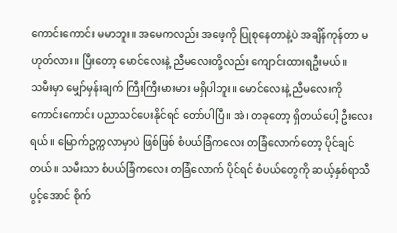ကောင်းကောင်း မမာဘူး။ အမေကလည်း အဖေ့ကို ပြုစုနေတာနဲ့ပဲ အချိန်ကုန်တာ မဟုတ်လား။ ပြီးတော့ မောင်လေးနဲ့ ညီမလေးတို့လည်း ကျောင်းထားရဦးမယ်။
သမီးမှာ မျှော်မှန်းချက် ကြီးကြီးမားမား မရှိပါဘူး။ မောင်လေးနဲ့ ညီမလေးကို ကောင်းကောင်း ပညာသင်ပေးနိုင်ရင် တော်ပါပြီ။ အဲ၊ တခုတော့ ရှိတယ်ပေါ့ ဦးလေးရယ်။ မြောက်ဥက္ကလာမှာပဲ ဖြစ်ဖြစ် စံပယ်ခြံကလေး တခြံလောက်တော့ ပိုင်ချင်တယ်။ သမီးသာ စံပယ်ခြံကလေး တခြံလောက် ပိုင်ရင် စံပယ်တွေကို ဆယ့်နှစ်ရာသီ ပွင့်အောင် စိုက်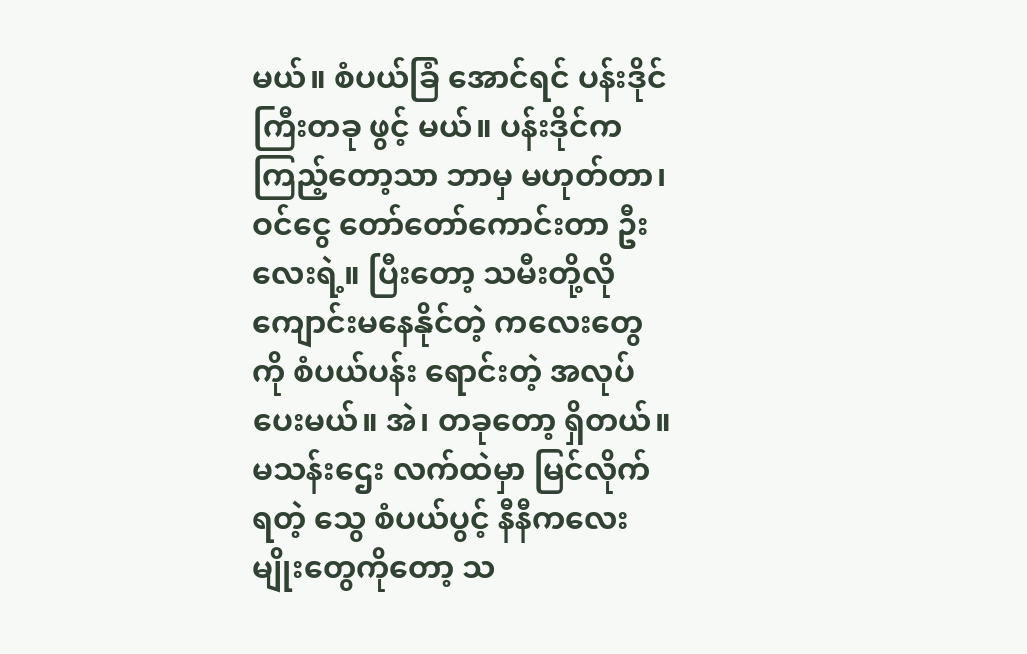မယ်။ စံပယ်ခြံ အောင်ရင် ပန်းဒိုင်ကြီးတခု ဖွင့် မယ်။ ပန်းဒိုင်က ကြည့်တော့သာ ဘာမှ မဟုတ်တာ၊ ဝင်ငွေ တော်တော်ကောင်းတာ ဦးလေးရဲ့။ ပြီးတော့ သမီးတို့လို ကျောင်းမနေနိုင်တဲ့ ကလေးတွေကို စံပယ်ပန်း ရောင်းတဲ့ အလုပ်ပေးမယ်။ အဲ၊ တခုတော့ ရှိတယ်။ မသန်းဌေး လက်ထဲမှာ မြင်လိုက်ရတဲ့ သွေ စံပယ်ပွင့် နီနီကလေးမျိုးတွေကိုတော့ သ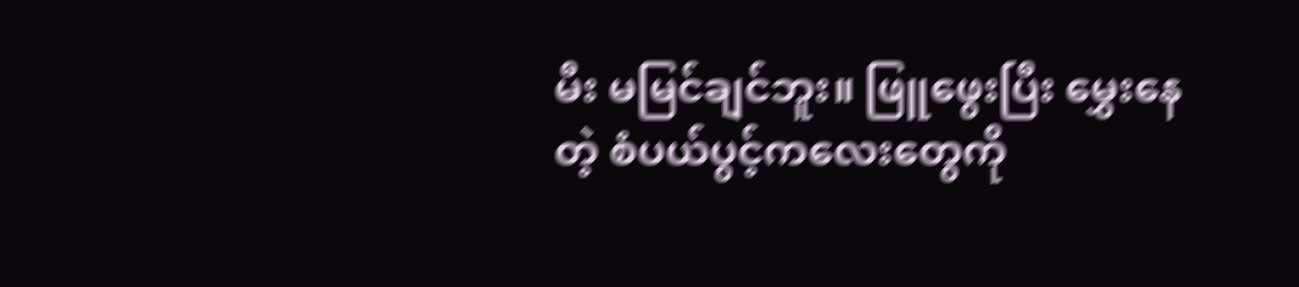မီး မမြင်ချင်ဘူး။ ဖြူဖွေးပြီး မွှေးနေတဲ့ စံပယ်ပွင့်ကလေးတွေကို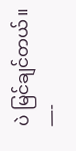ပဲ မြင်ချင်တယ်။
—-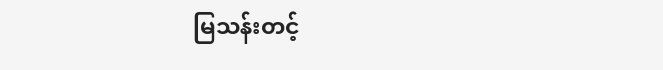မြသန်းတင့်